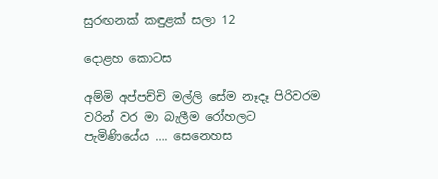සුරඟනක් කඳුළක් සලා 12

දොළහ කොටස

අම්මි අප්පච්චි මල්ලි සේම නෑදෑ පිරිවරම වරින් වර මා බැලීම රෝහලට පැමිණියේය …. සෙනෙහස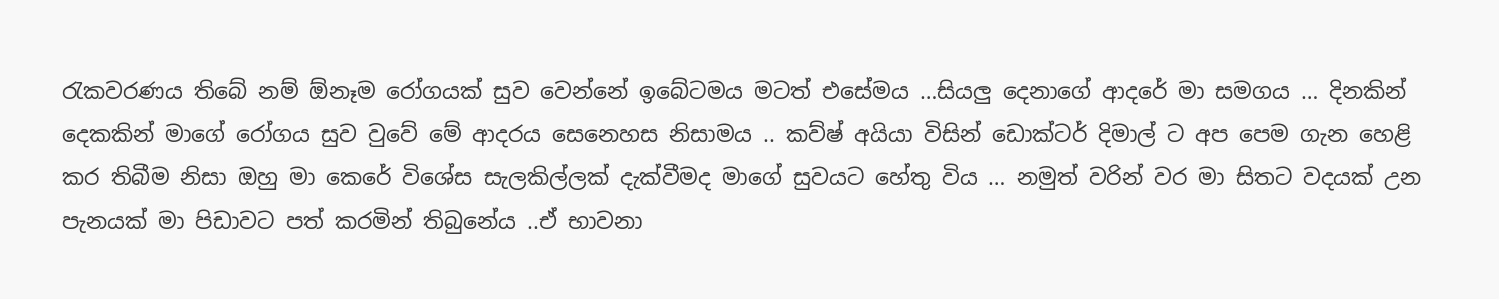රැකවරණය තිබේ නම් ඕනෑම රෝගයක් සුව වෙන්නේ ඉබේටමය මටත් එසේමය …සියලු දෙනාගේ ආදරේ මා සමගය … දිනකින් දෙකකින් මාගේ රෝගය සුව වුවේ මේ ආදරය සෙනෙහස නිසාමය .. කව්ෂ් අයියා විසින් ඩොක්ටර් දිමාල් ට අප පෙම ගැන හෙළි කර තිබීම නිසා ඔහු මා කෙරේ විශේස සැලකිල්ලක් දැක්වීමද මාගේ සුවයට හේතු විය … නමුත් වරින් වර මා සිතට වදයක් උන පැනයක් මා පිඩාවට පත් කරමින් තිබුනේය ..ඒ භාවනා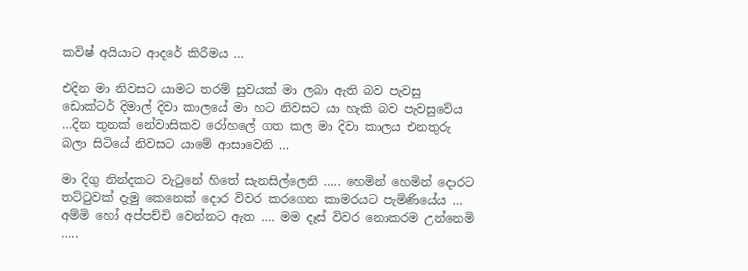කවිෂ් අයියාට ආදරේ කිරීමය …

එදින මා නිවසට යාමට තරම් සුවයක් මා ලබා ඇති බව පැවසු ඩොක්ටර් දිමාල් දිවා කාලයේ මා හට නිවසට යා හැකි බව පැවසුවේය …දින තුනක් නේවාසිකව රෝහලේ ගත කල මා දිවා කාලය එනතුරු බලා සිටියේ නිවසට යාමේ ආසාවෙනි …

මා දිගු නින්දකට වැටුනේ හිතේ සැනසිල්ලෙනි ….. හෙමින් හෙමින් දොරට තට්ටුවක් දැමු කෙනෙක් දොර විවර කරගෙන කාමරයට පැමිණියේය … අම්මි හෝ අප්පච්චි වෙන්නට ඇත …. මම දෑස් විවර නොකරම උන්නෙමි …..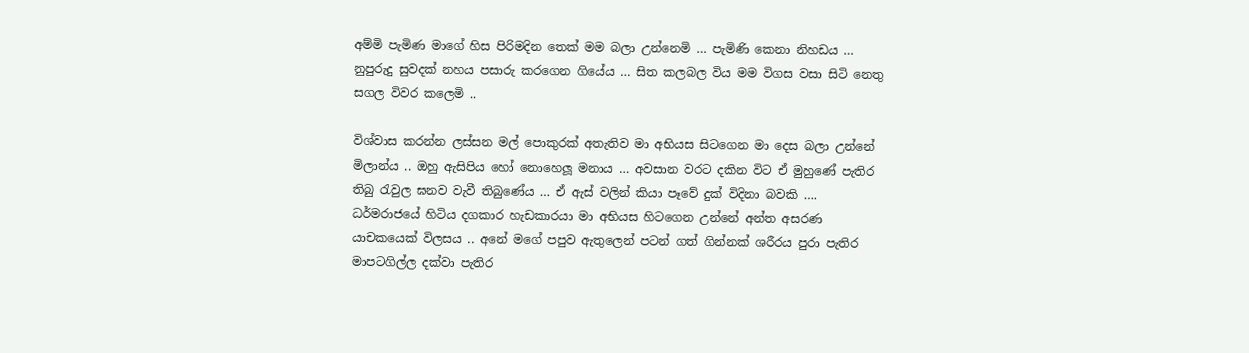අම්මි පැමිණ මාගේ හිස පිරිමදින තෙක් මම බලා උන්නෙමි … පැමිණි කෙනා නිහඩය … නුපුරුදු සුවදක් නහය පසාරු කරගෙන ගියේය … සිත කලබල විය මම විගස වසා සිටි නෙතු සගල විවර කලෙමි ..

විශ්වාස කරන්න ලස්සන මල් පොකුරක් අතැතිව මා අභියස සිටගෙන මා දෙස බලා උන්නේ මිලාන්ය .. ඔහු ඇසිපිය හෝ නොහෙලූ මනාය … අවසාන වරට දකින විට ඒ මුහුණේ පැතිර තිබු රැවුල ඝනව වැවී තිබුණේය … ඒ ඇස් වලින් කියා පෑවේ දුක් විදිනා බවකි …. ධර්මරාජයේ හිටිය දගකාර හැඩකාරයා මා අභියස හිටගෙන උන්නේ අන්ත අසරණ යාචකයෙක් විලසය .. අනේ මගේ පපුව ඇතුලෙන් පටන් ගත් ගින්නක් ශරීරය පුරා පැතිර මාපටගිල්ල දක්වා පැතිර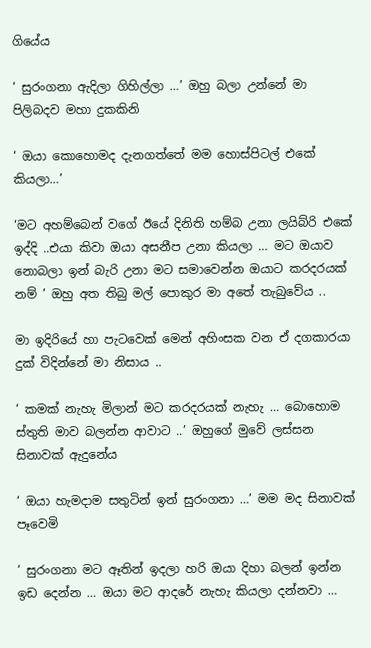ගියේය

‘ සුරංගනා ඇදිලා ගිහිල්ලා …’ ඔහු බලා උන්නේ මා පිලිබදව මහා දුකකිනි

‘ ඔයා කොහොමද දැනගත්තේ මම හොස්පිටල් එකේ කියලා…’

‘මට අහම්බෙන් වගේ ඊයේ දිනිති හම්බ උනා ලයිබ්රි එකේ ඉද්දි ..එයා කිවා ඔයා අසනීප උනා කියලා … මට ඔයාව නොබලා ඉන් බැරි උනා මට සමාවෙන්න ඔයාට කරදරයක් නම් ’ ඔහු අත තිබු මල් පොකුර මා අතේ තැබුවේය ..

මා ඉදිරියේ හා පැටවෙක් මෙන් අහිංසක වන ඒ දගකාරයා දුක් විදින්නේ මා නිසාය ..

‘ කමක් නැහැ මිලාන් මට කරදරයක් නැහැ … බොහොම ස්තුති මාව බලන්න ආවාට ..’ ඔහුගේ මුවේ ලස්සන සිනාවක් ඇදුනේය

‘ ඔයා හැමදාම සතුටින් ඉන් සුරංගනා …’ මම මද සිනාවක් පෑවෙමි

‘ සුරංගනා මට ඈතින් ඉදලා හරි ඔයා දිහා බලන් ඉන්න ඉඩ දෙන්න … ඔයා මට ආදරේ නැහැ කියලා දන්නවා …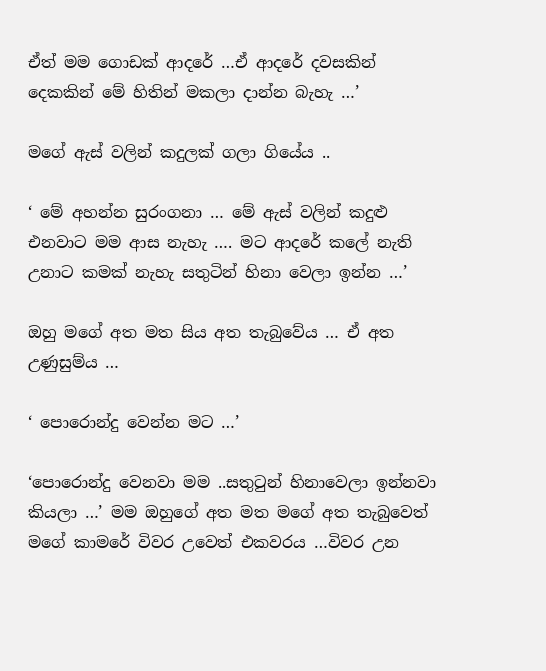ඒත් මම ගොඩක් ආදරේ …ඒ ආදරේ දවසකින් දෙකකින් මේ හිතින් මකලා දාන්න බැහැ …’

මගේ ඇස් වලින් කදුලක්‌ ගලා ගියේය ..

‘ මේ අහන්න සුරංගනා … මේ ඇස් වලින් කදුළු එනවාට මම ආස නැහැ …. මට ආදරේ කලේ නැති උනාට කමක් නැහැ සතුටින් හිනා වෙලා ඉන්න …’

ඔහු මගේ අත මත සිය අත තැබුවේය … ඒ අත උණුසුම්ය …

‘ පොරොන්දු වෙන්න මට …’

‘පොරොන්දු වෙනවා මම ..සතුටුන් හිනාවෙලා ඉන්නවා කියලා …’ මම ඔහුගේ අත මත මගේ අත තැබුවෙත් මගේ කාමරේ විවර උවෙත් එකවරය …විවර උන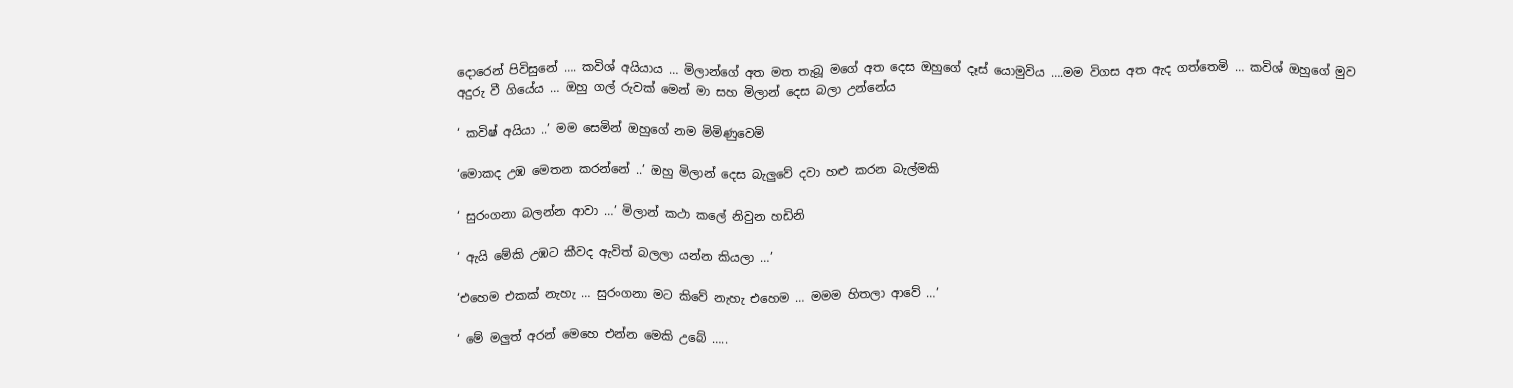දොරෙන් පිවිසුනේ …. කවිශ් අයියාය … මිලාන්ගේ අත මත තැබූ මගේ අත දෙස ඔහුගේ දෑස් යොමුවිය ….මම විගස අත ඇද ගත්තෙමි … කවිශ් ඔහුගේ මුව අදුරු වී ගියේය … ඔහු ගල් රුවක් මෙන් මා සහ මිලාන් දෙස බලා උන්නේය

‘ කවිෂ් අයියා ..’ මම සෙමින් ඔහුගේ නම මිමිණුවෙමි

‘මොකද උඹ මෙතන කරන්නේ ..’ ඔහු මිලාන් දෙස බැලුවේ දවා හළු කරන බැල්මකි

‘ සුරංගනා බලන්න ආවා …’ මිලාන් කථා කලේ නිවුන හඩිනි

‘ ඇයි මේකි උඹට කීවද ඇවිත් බලලා යන්න කියලා …’

‘එහෙම එකක් නැහැ … සුරංගනා මට කිවේ නැහැ එහෙම … මමම හිතලා ආවේ …’

‘ මේ මලුත් අරන් මෙහෙ එන්න මෙකි උබේ …..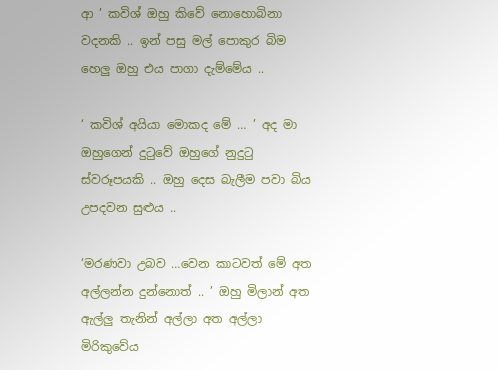ආ ’ කවිශ් ඔහු කිවේ නොහොබිනා වදනකි .. ඉන් පසු මල් පොකුර බිම හෙලු ඔහු එය පාගා දැම්මේය ..

‘ කවිශ් අයියා මොකද මේ … ’ අද මා ඔහුගෙන් දුටුවේ ඔහුගේ නුදුටු ස්වරූපයකි .. ඔහු දෙස බැලීම පවා බිය උපදවන සුළුය ..

‘මරණවා උබව …වෙන කාටවත් මේ අත අල්ලන්න දුන්නොත් .. ’ ඔහු මිලාන් අත ඇල්ලු තැනින් අල්ලා අත අල්ලා මිරිකුවේය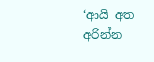‘ආයි අත අරින්න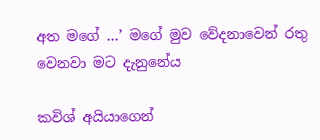අත මගේ …’ මගේ මුව වේදනාවෙන් රතු වෙනවා මට දැනුනේය

කවිශ් අයියාගෙන්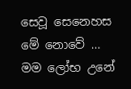සෙවූ සෙනෙහස මේ නොවේ … මම ලෝභ උනේ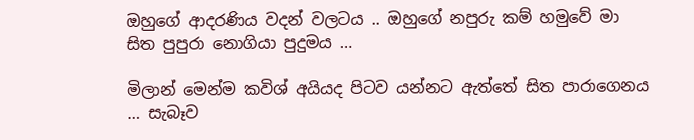ඔහුගේ ආදරණිය වදන් වලටය .. ඔහුගේ නපුරු කම් හමුවේ මා සිත පුපුරා නොගියා පුදුමය …

මිලාන් මෙන්ම කවිශ් අයියද පිටව යන්නට ඇත්තේ සිත පාරාගෙනය … සැබෑව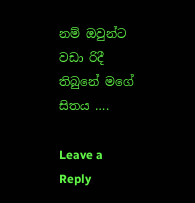නම් ඔවුන්ට වඩා රිදී තිබුනේ මගේ සිතය ….

Leave a Reply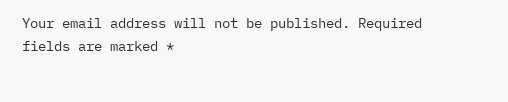Your email address will not be published. Required fields are marked *